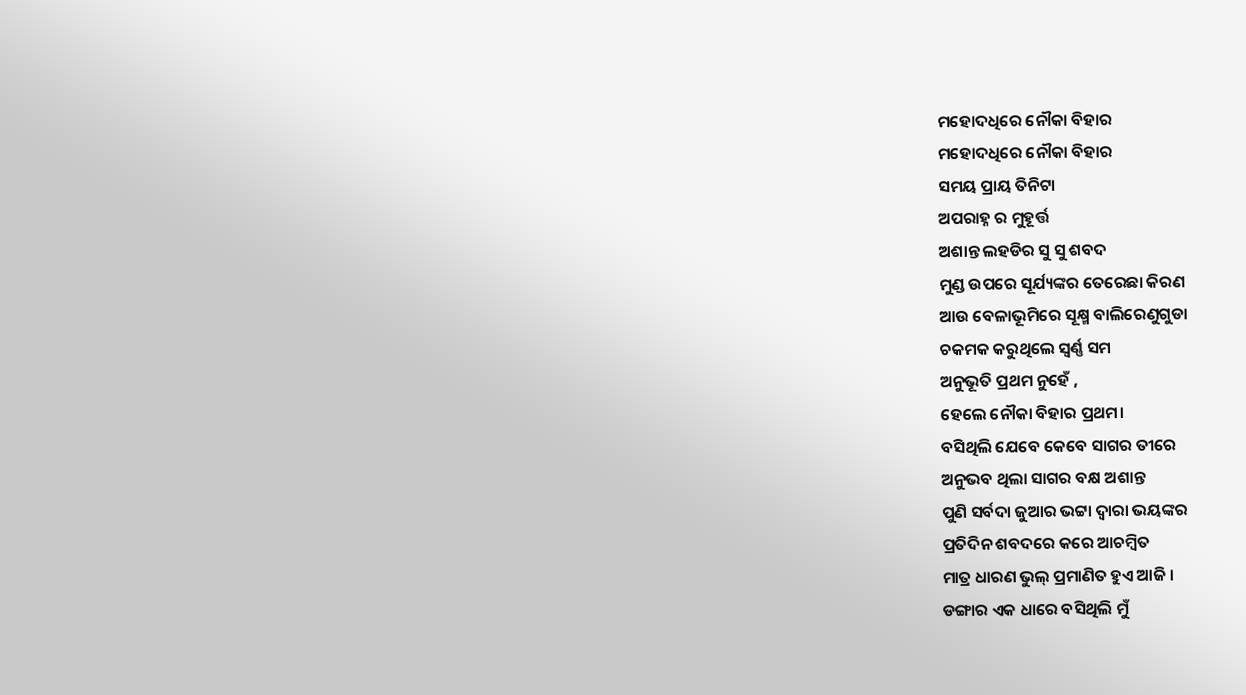ମହୋଦଧିରେ ନୌକା ବିହାର
ମହୋଦଧିରେ ନୌକା ବିହାର
ସମୟ ପ୍ରାୟ ତିନିଟା
ଅପରାହ୍ନ ର ମୁହୂର୍ତ୍ତ
ଅଶାନ୍ତ ଲହଡିର ସୁ ସୁ ଶବଦ
ମୁଣ୍ଡ ଉପରେ ସୂର୍ଯ୍ୟଙ୍କର ତେରେଛା କିରଣ
ଆଉ ବେଳାଭୂମିରେ ସୂକ୍ଷ୍ମ ବାଲିରେଣୁଗୁଡା
ଚକମକ କରୁଥିଲେ ସ୍ୱର୍ଣ୍ଣ ସମ
ଅନୁଭୂତି ପ୍ରଥମ ନୁହେଁ ,
ହେଲେ ନୌକା ବିହାର ପ୍ରଥମ।
ବସିଥିଲି ଯେବେ କେବେ ସାଗର ତୀରେ
ଅନୁଭବ ଥିଲା ସାଗର ବକ୍ଷ ଅଶାନ୍ତ
ପୁଣି ସର୍ବଦା ଜୁଆର ଭଟ୍ଟା ଦ୍ଵାରା ଭୟଙ୍କର
ପ୍ରତିଦିନ ଶବଦରେ କରେ ଆଚମ୍ବିତ
ମାତ୍ର ଧାରଣ ଭୁଲ୍ ପ୍ରମାଣିତ ହୁଏ ଆଜି ।
ଡଙ୍ଗାର ଏକ ଧାରେ ବସିଥିଲି ମୁଁ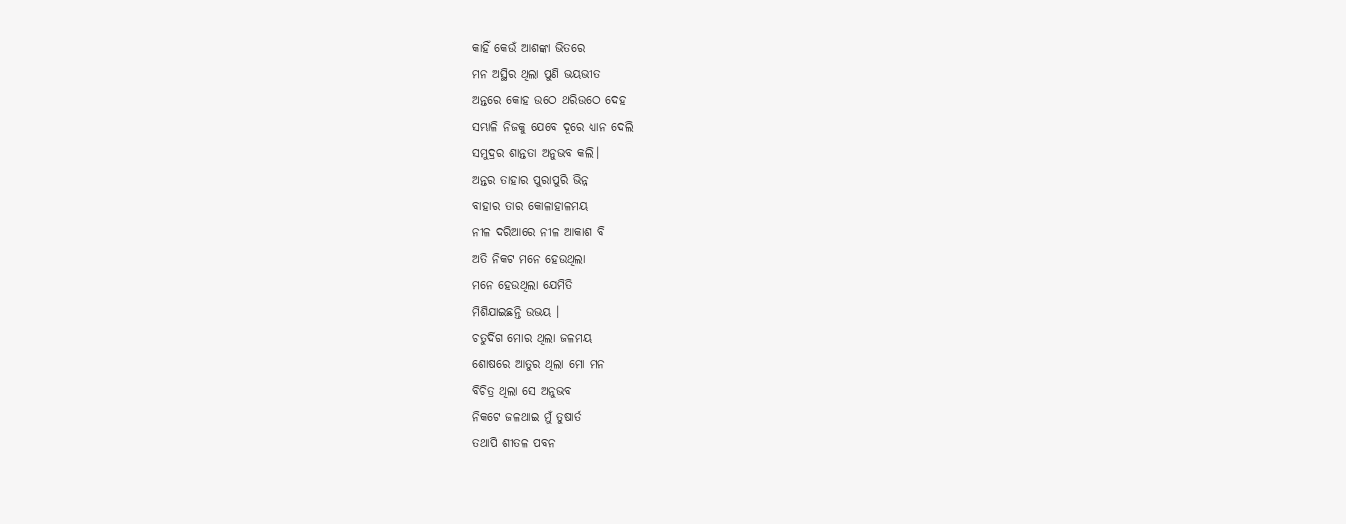କାହିଁ କେଉଁ ଆଶଙ୍କା ଭିତରେ
ମନ ଅସ୍ଥିର ଥିଲା ପୁଣି ଭୟଭୀତ
ଅନ୍ତରେ କୋହ ଉଠେ ଥରିଉଠେ ଦେହ
ସମ୍ଭାଳି ନିଜକୁ ଯେବେ ଦୂରେ ଧ୍ୟାନ ଦେଲି
ସମୁଦ୍ରର ଶାନ୍ତତା ଅନୁଭବ କଲି।
ଅନ୍ତର ତାହାର ପୁରାପୁରି ଭିନ୍ନ
ବାହାର ତାର କୋଳାହାଳମୟ
ନୀଳ ଦରିଆରେ ନୀଳ ଆକାଶ ବି
ଅତି ନିକଟ ମନେ ହେଉଥିଲା
ମନେ ହେଉଥିଲା ଯେମିତି
ମିଶିଯାଇଛନ୍ତି ଉଭୟ ।
ଚତୁର୍ଦିଗ ମୋର ଥିଲା ଜଳମୟ
ଶୋଷରେ ଆତୁର ଥିଲା ମୋ ମନ
ବିଚିତ୍ର ଥିଲା ସେ ଅନୁଭବ
ନିକଟେ ଜଳଥାଇ ମୁଁ ତୁଷାର୍ତ
ତଥାପି ଶୀତଳ ପବନ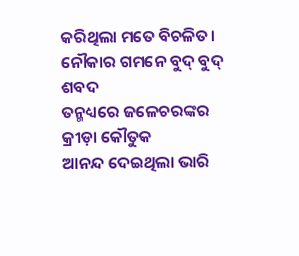କରିଥିଲା ମତେ ବିଚଳିତ।
ନୌକାର ଗମନେ ବୁଦ୍ ବୁଦ୍ ଶବଦ
ତନ୍ମଧ୍ୟରେ ଜଳେଚରଙ୍କର କ୍ରୀଡ଼ା କୌତୁକ
ଆନନ୍ଦ ଦେଇଥିଲା ଭାରି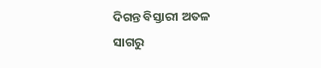ଦିଗନ୍ତ ବିସ୍ତାରୀ ଅତଳ ସାଗରୁ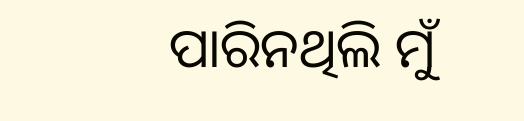ପାରିନଥିଲି ମୁଁ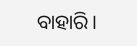ବାହାରି।